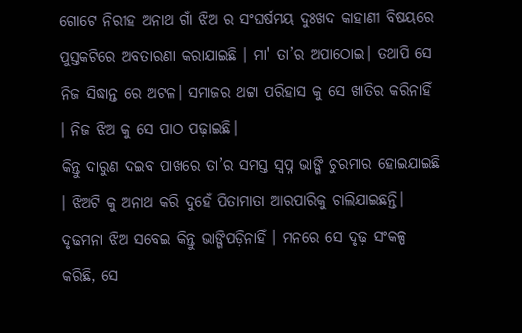ଗୋଟେ ନିରୀହ ଅନାଥ ଗାଁ ଝିଅ ର ସଂଘର୍ଷମୟ ଦୁଃଖଦ କାହାଣୀ ବିଷୟରେ ପୁସ୍ତକଟିରେ ଅବତାରଣା କରାଯାଇଛି । ମା' ତା’ର ଅପାଠୋଇ। ତଥାପି ସେ ନିଜ ସିଦ୍ଧାନ୍ତ ରେ ଅଟଳ। ସମାଜର ଥଟ୍ଟା ପରିହାସ କୁ ସେ ଖାତିର କରିନାହିଁ । ନିଜ ଝିଅ କୁ ସେ ପାଠ ପଢ଼ାଇଛି।
କିନ୍ତୁ ଦାରୁଣ ଦଇବ ପାଖରେ ତା’ର ସମସ୍ତ ସ୍ୱପ୍ନ ଭାଙ୍ଗି ଚୁରମାର ହୋଇଯାଇଛି । ଝିଅଟି କୁ ଅନାଥ କରି ଦୁହେଁ ପିତାମାତା ଆରପାରିକୁ ଚାଲିଯାଇଛନ୍ତି।
ଦୃଢମନା ଝିଅ ସବେଇ କିନ୍ତୁ ଭାଙ୍ଗିପଡ଼ିନାହିଁ । ମନରେ ସେ ଦୃଢ଼ ସଂକଳ୍ପ କରିଛି, ସେ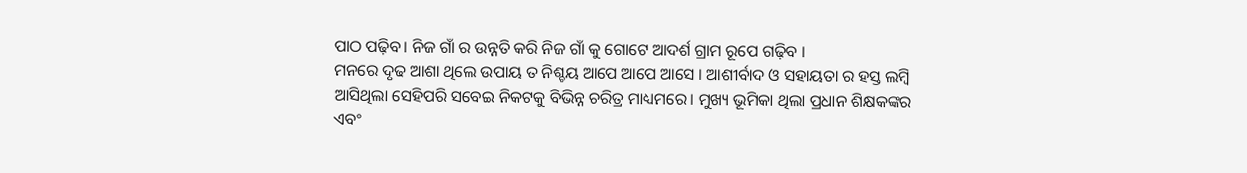ପାଠ ପଢ଼ିବ। ନିଜ ଗାଁ ର ଉନ୍ନତି କରି ନିଜ ଗାଁ କୁ ଗୋଟେ ଆଦର୍ଶ ଗ୍ରାମ ରୂପେ ଗଢ଼ିବ ।
ମନରେ ଦୃଢ ଆଶା ଥିଲେ ଉପାୟ ତ ନିଶ୍ଚୟ ଆପେ ଆପେ ଆସେ । ଆଶୀର୍ବାଦ ଓ ସହାୟତା ର ହସ୍ତ ଲମ୍ବି ଆସିଥିଲା ସେହିପରି ସବେଇ ନିକଟକୁ ବିଭିନ୍ନ ଚରିତ୍ର ମାଧ୍ୟମରେ। ମୁଖ୍ୟ ଭୂମିକା ଥିଲା ପ୍ରଧାନ ଶିକ୍ଷକଙ୍କର ଏବଂ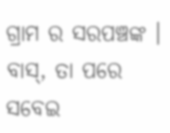ଗ୍ରାମ ର ସରପଞ୍ଚଙ୍କ ।
ବାସ୍, ତା ପରେ ସବେଇ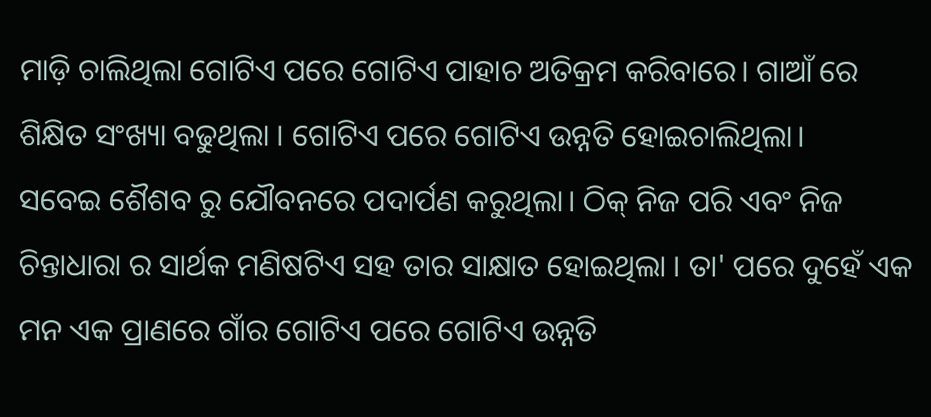ମାଡ଼ି ଚାଲିଥିଲା ଗୋଟିଏ ପରେ ଗୋଟିଏ ପାହାଚ ଅତିକ୍ରମ କରିବାରେ। ଗାଆଁ ରେ ଶିକ୍ଷିତ ସଂଖ୍ୟା ବଢୁଥିଲା । ଗୋଟିଏ ପରେ ଗୋଟିଏ ଉନ୍ନତି ହୋଇଚାଲିଥିଲା।
ସବେଇ ଶୈଶବ ରୁ ଯୌବନରେ ପଦାର୍ପଣ କରୁଥିଲା। ଠିକ୍ ନିଜ ପରି ଏବଂ ନିଜ ଚିନ୍ତାଧାରା ର ସାର୍ଥକ ମଣିଷଟିଏ ସହ ତାର ସାକ୍ଷାତ ହୋଇଥିଲା । ତା' ପରେ ଦୁହେଁ ଏକ ମନ ଏକ ପ୍ରାଣରେ ଗାଁର ଗୋଟିଏ ପରେ ଗୋଟିଏ ଉନ୍ନତି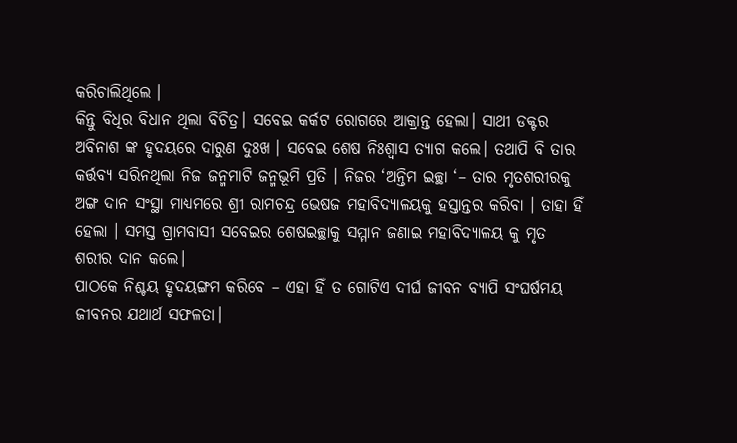କରିଚାଲିଥିଲେ ।
କିନ୍ତୁ ବିଧିର ବିଧାନ ଥିଲା ବିଚିତ୍ର। ସବେଇ କର୍କଟ ରୋଗରେ ଆକ୍ରାନ୍ତ ହେଲା। ସାଥୀ ଡକ୍ଟର ଅବିନାଶ ଙ୍କ ହୃଦୟରେ ଦାରୁଣ ଦୁଃଖ । ସବେଇ ଶେଷ ନିଃଶ୍ୱାସ ତ୍ୟାଗ କଲେ। ତଥାପି ବି ତାର କର୍ତ୍ତବ୍ୟ ସରିନଥିଲା ନିଜ ଜନ୍ମମାଟି ଜନ୍ମଭୂମି ପ୍ରତି । ନିଜର ‘ଅନ୍ତିମ ଇଚ୍ଛା ‘– ତାର ମୃତଶରୀରକୁ ଅଙ୍ଗ ଦାନ ସଂସ୍ଥା ମାଧ୍ୟମରେ ଶ୍ରୀ ରାମଚନ୍ଦ୍ର ଭେଷଜ ମହାବିଦ୍ୟାଳୟକୁ ହସ୍ତାନ୍ତର କରିବା । ତାହା ହିଁ ହେଲା । ସମସ୍ତ ଗ୍ରାମବାସୀ ସବେଇର ଶେଷଇଚ୍ଛାକୁ ସମ୍ମାନ ଜଣାଇ ମହାବିଦ୍ୟାଳୟ କୁ ମୃତ ଶରୀର ଦାନ କଲେ।
ପାଠକେ ନିଶ୍ଚୟ ହୃଦୟଙ୍ଗମ କରିବେ – ଏହା ହିଁ ତ ଗୋଟିଏ ଦୀର୍ଘ ଜୀବନ ବ୍ୟାପି ସଂଘର୍ଷମୟ ଜୀବନର ଯଥାର୍ଥ ସଫଳତା।